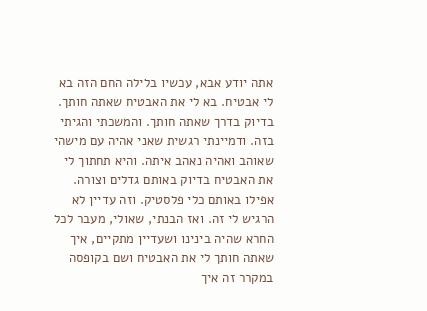אתה יודע אבא, עכשיו בלילה החם הזה בא לי אבטיח. בא לי את האבטיח שאתה חותך. בדיוק בדרך שאתה חותך. והמשכתי והגיתי בזה. ודמיינתי רגשית שאני אהיה עם מישהי שאוהב ואהיה נאהב איתה. והיא תחתוך לי את האבטיח בדיוק באותם גדלים וצורה. אפילו באותם כלי פלסטיק. וזה עדיין לא הרגיש לי זה. ואז הבנתי, שאולי, מעבר לכל החרא שהיה בינינו ושעדיין מתקיים, איך שאתה חותך לי את האבטיח ושם בקופסה במקרר זה איך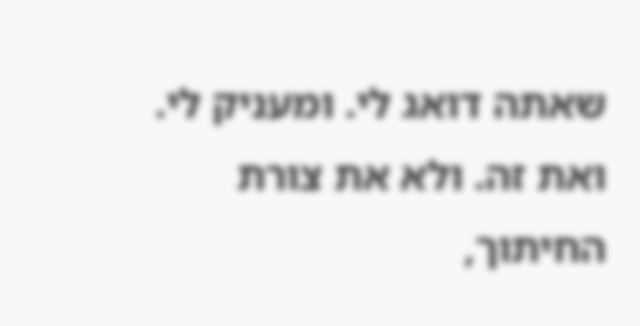שאתה דואג לי. ומעניק לי. ואת זה. ולא את צורת החיתוך,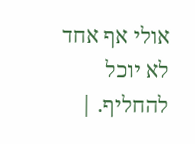אולי אף אחד לא יוכל להחליף. |